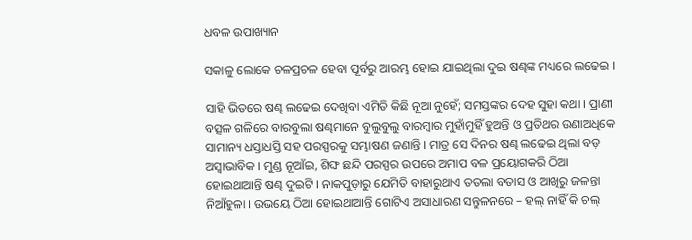ଧବଳ ଉପାଖ୍ୟାନ

ସକାଳୁ ଲୋକେ ଚଳପ୍ରଚଳ ହେବା ପୂର୍ବରୁ ଆରମ୍ଭ ହୋଇ ଯାଇଥିଲା ଦୁଇ ଷଣ୍ଢଙ୍କ ମଧ୍ୟରେ ଲଢେଇ ।

ସାହି ଭିତରେ ଷଣ୍ଢ ଲଢେଇ ଦେଖିବା ଏମିତି କିଛି ନୂଆ ନୁହେଁ; ସମସ୍ତଙ୍କର ଦେହ ସୁହା କଥା । ପ୍ରାଣୀ ବତ୍ସଳ ଗଳିରେ ବାରବୁଲା ଷଣ୍ଢମାନେ ବୁଲୁବୁଲୁ ବାରମ୍ବାର ମୁହାଁମୁହିଁ ହୁଅନ୍ତି ଓ ପ୍ରତିଥର ଉଣାଅଧିକେ ସାମାନ୍ୟ ଧସ୍ତାଧସ୍ତି ସହ ପରସ୍ପରକୁ ସମ୍ଭାଷଣ ଜଣାନ୍ତି । ମାତ୍ର ସେ ଦିନର ଷଣ୍ଢ ଲଢେଇ ଥିଲା ବଡ଼ ଅସ୍ଵାଭାବିକ । ମୁଣ୍ଡ ନୂଆଁଇ, ଶିଙ୍ଘ ଛନ୍ଦି ପରସ୍ପର ଉପରେ ଅମାପ ବଳ ପ୍ରୟୋଗକରି ଠିଆ ହୋଇଥାଆନ୍ତି ଷଣ୍ଢ ଦୁଇଟି । ନାକପୁଡ଼ାରୁ ଯେମିତି ବାହାରୁଥାଏ ତତଲା ବତାସ ଓ ଆଖିରୁ ଜଳନ୍ତା ନିଆଁହୁଳା । ଉଭୟେ ଠିଆ ହୋଇଥାଆନ୍ତି ଗୋଟିଏ ଅସାଧାରଣ ସନ୍ତୁଳନରେ – ହଲ୍ ନାହିଁ କି ଚଲ୍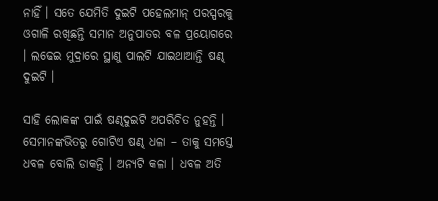ନାହିଁ । ସତେ ଯେମିତି ଦୁଇଟି ପହେଲମାନ୍ ପରସ୍ପରକୁ ଓଗାଳି ରଖିଛନ୍ତି ସମାନ ଅନୁପାତର ବଳ ପ୍ରୟୋଗରେ । ଲଢେଇ ମୁଦ୍ରାରେ ସ୍ଥାଣୁ ପାଲଟି ଯାଇଥାଆନ୍ତି ଷଣ୍ଢ ଦୁଇଟି ।

ସାହି ଲୋକଙ୍କ ପାଇଁ ଷଣ୍ଢଦୁଇଟି ଅପରିଚିତ ନୁହନ୍ତି । ସେମାନଙ୍କଭିତରୁ ଗୋଟିଏ ଷଣ୍ଢ ଧଳା – ତାକୁ ସମସ୍ତେ ଧବଳ ବୋଲି ଡାକନ୍ତି । ଅନ୍ୟଟି କଳା । ଧବଳ ଅତି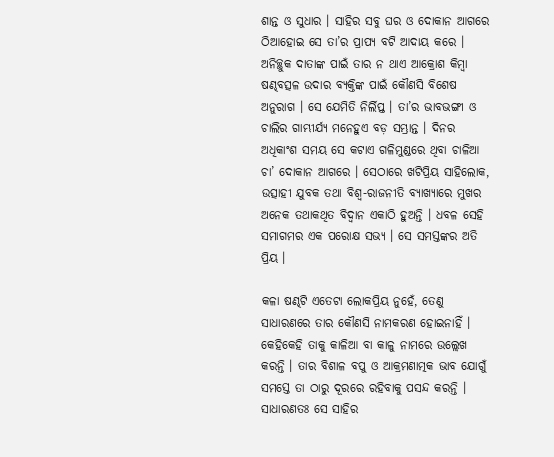ଶାନ୍ତ ଓ ସୁଧାର । ସାହିର ସବୁ ଘର ଓ ଦୋକାନ ଆଗରେ ଠିଆହୋଇ ସେ ତା’ର ପ୍ରାପ୍ୟ ବଟି ଆଦାୟ କରେ । ଅନିଚ୍ଛୁକ ଦାତାଙ୍କ ପାଇଁ ତାର ନ ଥାଏ ଆକ୍ରୋଶ କିମ୍ବା ଷଣ୍ଢବତ୍ସଳ ଉଦାର ବ୍ୟକ୍ତିଙ୍କ ପାଇଁ କୌଣସି ବିଶେଷ ଅନୁରାଗ । ସେ ଯେମିତି ନିର୍ଲିପ୍ତ । ତା’ର ଭାବଭଙ୍ଗୀ ଓ ଚାଲିର ଗାମ୍ଭୀର୍ଯ୍ୟ ମନେହୁଏ ବଡ଼ ସମ୍ଭ୍ରାନ୍ତ । ଦିନର ଅଧିକାଂଶ ସମୟ ସେ କଟାଏ ଗଳିମୁଣ୍ଡରେ ଥିବା ଚାଳିଆ ଚା’ ଦୋକାନ ଆଗରେ । ସେଠାରେ ଖଟିପ୍ରିୟ ସାହିଲୋକ, ଉତ୍ସାହୀ ଯୁବକ ତଥା ବିଶ୍ଵ-ରାଜନୀତି ବ୍ୟାଖ୍ୟାରେ ମୁଖର ଅନେକ ତଥାକଥିତ ବିଦ୍ବାନ ଏକାଠି ହୁଅନ୍ତି । ଧବଳ ସେହି ସମାଗମର ଏକ ପରୋକ୍ଷ ସଭ୍ୟ । ସେ ସମସ୍ତଙ୍କର ଅତି ପ୍ରିୟ ।

କଳା ଷଣ୍ଢଟି ଏତେଟା ଲୋକପ୍ରିୟ ନୁହେଁ, ତେଣୁ ସାଧାରଣରେ ତାର କୌଣସି ନାମକରଣ ହୋଇନାହିଁ । କେହିକେହି ତାକୁ କାଳିଆ ବା କାଳୁ ନାମରେ ଉଲ୍ଲେଖ କରନ୍ତି । ତାର ବିଶାଳ ବପୁ ଓ ଆକ୍ରମଣାତ୍ମକ ଭାବ ଯୋଗୁଁ ସମସ୍ତେ ତା ଠାରୁ ଦୂରରେ ରହିବାକୁ ପସନ୍ଦ କରନ୍ତି । ସାଧାରଣତଃ ସେ ସାହିର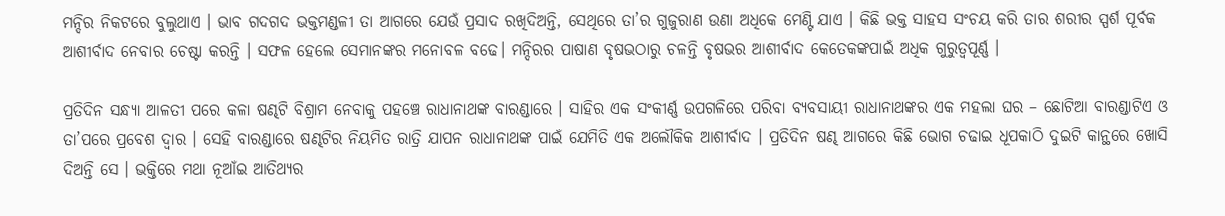ମନ୍ଦିର ନିକଟରେ ବୁଲୁଥାଏ । ଭାବ ଗଦଗଦ ଭକ୍ତମଣ୍ଡଳୀ ତା ଆଗରେ ଯେଉଁ ପ୍ରସାଦ ରଖିଦିଅନ୍ତି, ସେଥିରେ ତା’ର ଗୁଜୁରାଣ ଉଣା ଅଧିକେ ମେଣ୍ଟି ଯାଏ । କିଛି ଭକ୍ତ ସାହସ ସଂଚୟ କରି ତାର ଶରୀର ସ୍ପର୍ଶ ପୂର୍ବକ ଆଶୀର୍ବାଦ ନେବାର ଚେଷ୍ଟା କରନ୍ତି । ସଫଳ ହେଲେ ସେମାନଙ୍କର ମନୋବଳ ବଢେ। ମନ୍ଦିରର ପାଷାଣ ବୃଷଭଠାରୁ ଚଳନ୍ତି ବୃଷଭର ଆଶୀର୍ବାଦ କେତେକଙ୍କପାଇଁ ଅଧିକ ଗୁରୁତ୍ଵପୂର୍ଣ୍ଣ ।

ପ୍ରତିଦିନ ସନ୍ଧ୍ୟା ଆଳତୀ ପରେ କଳା ଷଣ୍ଢଟି ବିଶ୍ରାମ ନେବାକୁ ପହଞ୍ଚେ ରାଧାନାଥଙ୍କ ବାରଣ୍ଡାରେ । ସାହିର ଏକ ସଂକୀର୍ଣ୍ଣ ଉପଗଳିରେ ପରିବା ବ୍ୟବସାୟୀ ରାଧାନାଥଙ୍କର ଏକ ମହଲା ଘର – ଛୋଟିଆ ବାରଣ୍ଡାଟିଏ ଓ ତା’ପରେ ପ୍ରବେଶ ଦ୍ଵାର । ସେହି ବାରଣ୍ଡାରେ ଷଣ୍ଢଟିର ନିୟମିତ ରାତ୍ରି ଯାପନ ରାଧାନାଥଙ୍କ ପାଇଁ ଯେମିତି ଏକ ଅଲୌକିକ ଆଶୀର୍ବାଦ । ପ୍ରତିଦିନ ଷଣ୍ଢ ଆଗରେ କିଛି ଭୋଗ ଚଢାଇ ଧୂପକାଠି ଦୁଇଟି କାନ୍ଥରେ ଖୋସି ଦିଅନ୍ତି ସେ । ଭକ୍ତିରେ ମଥା ନୂଆଁଇ ଆତିଥ୍ୟର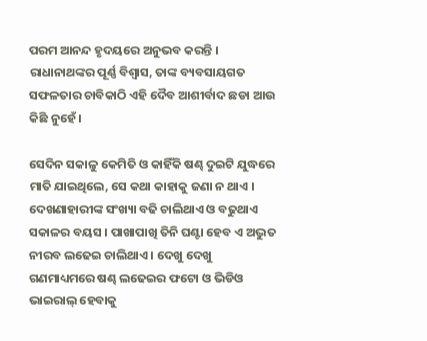ପରମ ଆନନ୍ଦ ହୃଦୟରେ ଅନୁଭବ କରନ୍ତି । ରାଧାନାଥଙ୍କର ପୂର୍ଣ୍ଣ ବିଶ୍ଵାସ, ତାଙ୍କ ବ୍ୟବସାୟଗତ ସଫଳତାର ଚାବିକାଠି ଏହି ଦୈବ ଆଶୀର୍ବାଦ ଛଡା ଆଉ କିଛି ନୁହେଁ ।

ସେଦିନ ସକାଳୁ କେମିତି ଓ କାହିଁକି ଷଣ୍ଢ ଦୁଇଟି ଯୁଦ୍ଧରେ ମାତି ଯାଇଥିଲେ, ସେ କଥା କାହାକୁ ଜଣା ନ ଥାଏ । ଦେଖଣାହାରୀଙ୍କ ସଂଖ୍ୟା ବଢି ଚାଲିଥାଏ ଓ ବଢୁଥାଏ ସକାଳର ବୟସ । ପାଖାପାଖି ତିନି ଘଣ୍ଟା ହେବ ଏ ଅଦ୍ଭୁତ ନୀରବ ଲଢେଇ ଚାଲିଥାଏ । ଦେଖୁ ଦେଖୁ ଗଣମାଧ୍ୟମରେ ଷଣ୍ଢ ଲଢେଇର ଫଟୋ ଓ ଭିଡିଓ ଭାଇରାଲ୍ ହେବାକୁ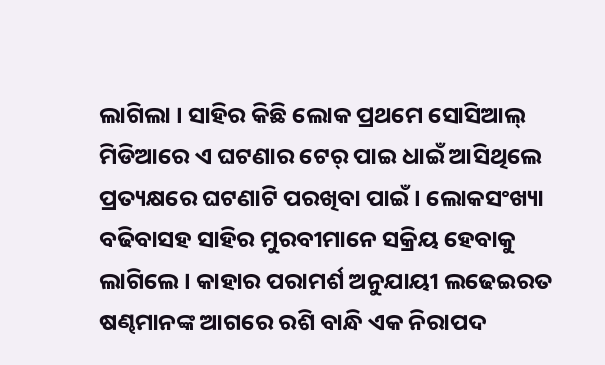ଲାଗିଲା । ସାହିର କିଛି ଲୋକ ପ୍ରଥମେ ସୋସିଆଲ୍ ମିଡିଆରେ ଏ ଘଟଣାର ଟେର୍ ପାଇ ଧାଇଁ ଆସିଥିଲେ ପ୍ରତ୍ୟକ୍ଷରେ ଘଟଣାଟି ପରଖିବା ପାଇଁ । ଲୋକସଂଖ୍ୟା ବଢିବାସହ ସାହିର ମୁରବୀମାନେ ସକ୍ରିୟ ହେବାକୁ ଲାଗିଲେ । କାହାର ପରାମର୍ଶ ଅନୁଯାୟୀ ଲଢେଇରତ ଷଣ୍ଢମାନଙ୍କ ଆଗରେ ରଶି ବାନ୍ଧି ଏକ ନିରାପଦ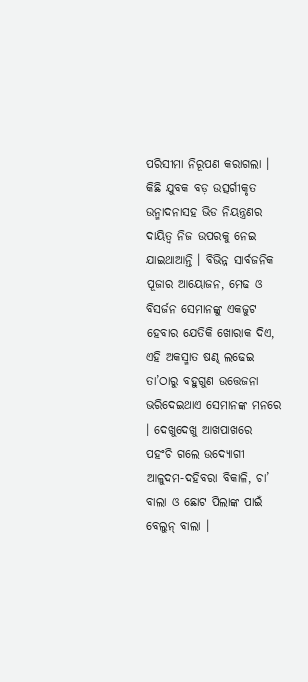ପରିସୀମା ନିରୂପଣ କରାଗଲା । କିଛି ଯୁବକ ବଡ଼ ଉତ୍ସର୍ଗୀକୃତ ଉନ୍ମାଦନାସହ ଭିଡ ନିୟନ୍ତ୍ରଣର ଦାୟିତ୍ଵ ନିଜ ଉପରକୁ ନେଇ ଯାଇଥାଆନ୍ତି । ବିଭିନ୍ନ ସାର୍ବଜନିକ ପୂଜାର ଆୟୋଜନ, ମେଢ ଓ ବିସର୍ଜନ ସେମାନଙ୍କୁ ଏକଜୁଟ ହେବାର ଯେତିକି ଖୋରାକ ଦିଏ, ଏହି ଅକସ୍ମାତ ଷଣ୍ଢ ଲଢେଇ ତା’ଠାରୁ ବହୁଗୁଣ ଉତ୍ତେଜନା ଭରିଦେଇଥାଏ ସେମାନଙ୍କ ମନରେ । ଦେଖୁଦେଖୁ ଆଖପାଖରେ ପହଂଚି ଗଲେ ଉଦ୍ୟୋଗୀ ଆଳୁଦମ-ଦହିବରା ବିକାଳି, ଚା’ ବାଲା ଓ ଛୋଟ ପିଲାଙ୍କ ପାଇଁ ବେଲୁନ୍ ବାଲା ।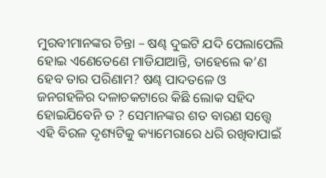ମୁରବୀମାନଙ୍କର ଚିନ୍ତା – ଷଣ୍ଢ ଦୁଇଟି ଯଦି ପେଲାପେଲି ହୋଇ ଏଣେତେଣେ ମାଡିଯାଆନ୍ତି, ତାହେଲେ କ’ଣ ହେବ ତାର ପରିଣାମ? ଷଣ୍ଢ ପାଦତଳେ ଓ ଜନଗହଳିର ଦଳାଚକଟାରେ କିଛି ଲୋକ ସହିଦ ହୋଇଯିବେନି ତ ? ସେମାନଙ୍କର ଶତ ବାରଣ ସତ୍ତ୍ଵେ ଏହି ବିରଳ ଦୃଶ୍ୟଟିକୁ କ୍ୟାମେରାରେ ଧରି ରଖିବାପାଇଁ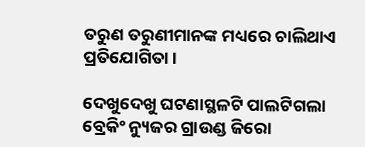ତରୁଣ ତରୁଣୀମାନଙ୍କ ମଧ୍ୟରେ ଚାଲିଥାଏ ପ୍ରତିଯୋଗିତା ।

ଦେଖୁଦେଖୁ ଘଟଣାସ୍ଥଳଟି ପାଲଟିଗଲା ବ୍ରେକିଂ ନ୍ୟୁଜର ଗ୍ରାଉଣ୍ଡ ଜିରୋ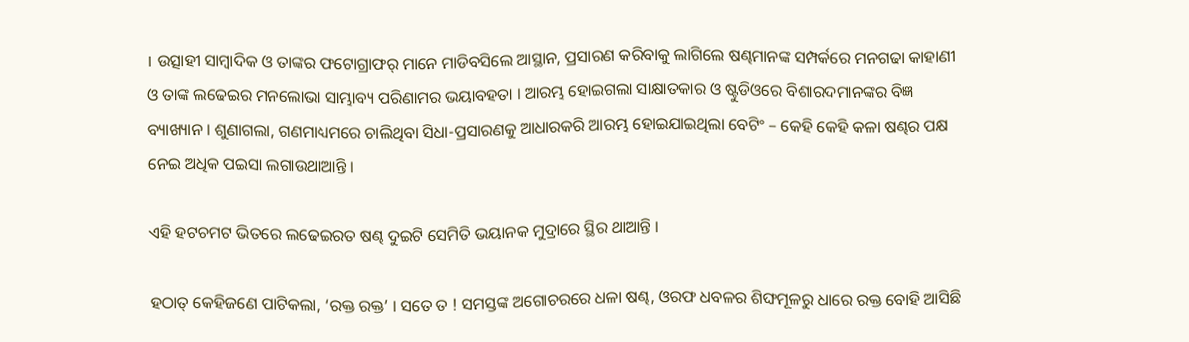। ଉତ୍ସାହୀ ସାମ୍ବାଦିକ ଓ ତାଙ୍କର ଫଟୋଗ୍ରାଫର୍ ମାନେ ମାଡିବସିଲେ ଆସ୍ଥାନ, ପ୍ରସାରଣ କରିବାକୁ ଲାଗିଲେ ଷଣ୍ଢମାନଙ୍କ ସମ୍ପର୍କରେ ମନଗଢା କାହାଣୀ ଓ ତାଙ୍କ ଲଢେଇର ମନଲୋଭା ସାମ୍ଭାବ୍ୟ ପରିଣାମର ଭୟାବହତା । ଆରମ୍ଭ ହୋଇଗଲା ସାକ୍ଷାତକାର ଓ ଷ୍ଟୁଡିଓରେ ବିଶାରଦମାନଙ୍କର ବିଜ୍ଞ ବ୍ୟାଖ୍ୟାନ । ଶୁଣାଗଲା, ଗଣମାଧ୍ୟମରେ ଚାଲିଥିବା ସିଧା-ପ୍ରସାରଣକୁ ଆଧାରକରି ଆରମ୍ଭ ହୋଇଯାଇଥିଲା ବେଟିଂ – କେହି କେହି କଳା ଷଣ୍ଢର ପକ୍ଷ ନେଇ ଅଧିକ ପଇସା ଲଗାଉଥାଆନ୍ତି ।

ଏହି ହଟଚମଟ ଭିତରେ ଲଢେଇରତ ଷଣ୍ଢ ଦୁଇଟି ସେମିତି ଭୟାନକ ମୁଦ୍ରାରେ ସ୍ଥିର ଥାଆନ୍ତି ।

ହଠାତ୍ କେହିଜଣେ ପାଟିକଲା, ‘ରକ୍ତ ରକ୍ତ’ । ସତେ ତ ! ସମସ୍ତଙ୍କ ଅଗୋଚରରେ ଧଳା ଷଣ୍ଢ, ଓରଫ ଧବଳର ଶିଙ୍ଘମୂଳରୁ ଧାରେ ରକ୍ତ ବୋହି ଆସିଛି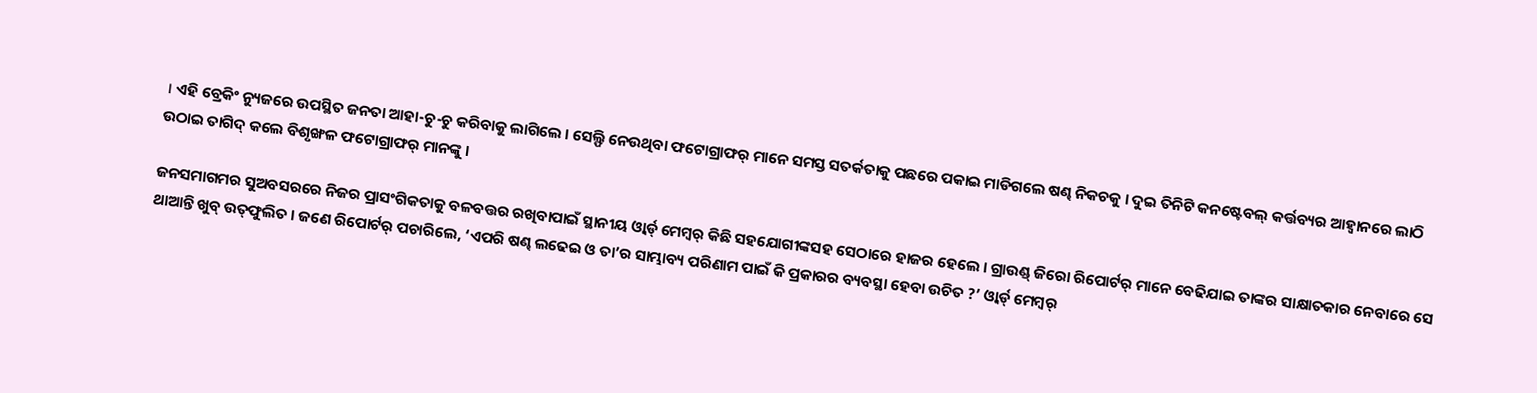। ଏହି ବ୍ରେକିଂ ନ୍ୟୁଜରେ ଉପସ୍ଥିତ ଜନତା ଆହା-ଚୁ-ଚୁ କରିବାକୁ ଲାଗିଲେ । ସେଲ୍ଫି ନେଉଥିବା ଫଟୋଗ୍ରାଫର୍ ମାନେ ସମସ୍ତ ସତର୍କତାକୁ ପଛରେ ପକାଇ ମାଡିଗଲେ ଷଣ୍ଢ ନିକଚକୁ । ଦୁଇ ତିନିଟି କନଷ୍ଟେବଲ୍ କର୍ତ୍ତବ୍ୟର ଆହ୍ଵାନରେ ଲାଠି ଉଠାଇ ତାଗିଦ୍ କଲେ ବିଶୃଙ୍ଖଳ ଫଟୋଗ୍ରାଫର୍ ମାନଙ୍କୁ ।

ଜନସମାଗମର ସୁଅବସରରେ ନିଜର ପ୍ରାସଂଗିକତାକୁ ବଳବତ୍ତର ରଖିବାପାଇଁ ସ୍ଥାନୀୟ ଓ୍ଵାର୍ଡ୍ ମେମ୍ବର୍ କିଛି ସହଯୋଗୀଙ୍କସହ ସେଠାରେ ହାଜର ହେଲେ । ଗ୍ରାଉଣ୍ଡ୍ ଜିରୋ ରିପୋର୍ଟର୍ ମାନେ ବେଢିଯାଇ ତାଙ୍କର ସାକ୍ଷାତକାର ନେବାରେ ସେ ଥାଆନ୍ତି ଖୁବ୍ ଉତ୍‌ଫୁଲିତ । ଜଣେ ରିପୋର୍ଟର୍ ପଚାରିଲେ, ‘ଏପରି ଷଣ୍ଢ ଲଢେଇ ଓ ତା’ର ସାମ୍ଭାବ୍ୟ ପରିଣାମ ପାଇଁ କି ପ୍ରକାରର ବ୍ୟବସ୍ଥା ହେବା ଉଚିତ ?’ ଓ୍ଵାର୍ଡ୍ ମେମ୍ବର୍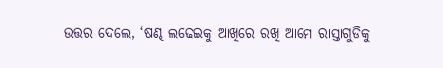ଉତ୍ତର ଦେଲେ, ‘ଷଣ୍ଢ ଲଢେଇକୁ ଆଖିରେ ରଖି ଆମେ ରାସ୍ତାଗୁଡିକୁ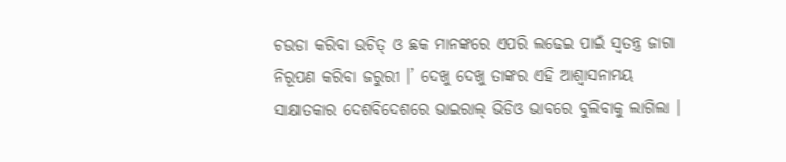ଚଉଡା କରିବା ଉଚିତ୍ ଓ ଛକ ମାନଙ୍କରେ ଏପରି ଲଢେଇ ପାଇଁ ସ୍ଵତନ୍ତ୍ର ଜାଗା ନିରୂପଣ କରିବା ଜରୁରୀ ।’ ଦେଖୁ ଦେଖୁ ତାଙ୍କର ଏହି ଆଶ୍ଵାସନାମୟ ସାକ୍ଷାତକାର ଦେଶବିଦେଶରେ ଭାଇରାଲ୍ ଭିଡିଓ ଭାବରେ ବୁଲିବାକୁ ଲାଗିଲା ।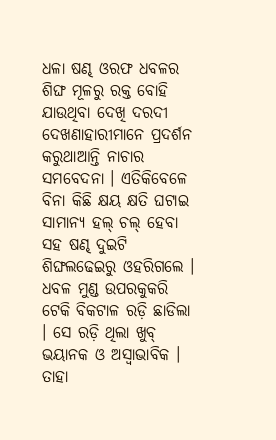ଧଳା ଷଣ୍ଢ ଓରଫ ଧବଳର ଶିଙ୍ଘ ମୂଳରୁ ରକ୍ତ ବୋହି ଯାଉଥିବା ଦେଖି ଦରଦୀ ଦେଖଣାହାରୀମାନେ ପ୍ରଦର୍ଶନ କରୁଥାଆନ୍ତି ନାଚାର ସମବେଦନା । ଏତିକିବେଳେ ବିନା କିଛି କ୍ଷୟ କ୍ଷତି ଘଟାଇ ସାମାନ୍ୟ ହଲ୍ ଚଲ୍ ହେବା ସହ ଷଣ୍ଢ ଦୁଇଟି ଶିଙ୍ଘଲଢେଇରୁ ଓହରିଗଲେ । ଧବଳ ମୁଣ୍ଡ ଉପରକୁକରି ଟେକି ବିକଟାଳ ରଡ଼ି ଛାଡିଲା । ସେ ରଡ଼ି ଥିଲା ଖୁବ୍ ଭୟାନକ ଓ ଅସ୍ଵାଭାବିକ । ତାହା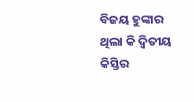ବିଜୟ ହୁଙ୍କାର ଥିଲା କି ଦ୍ଵିତୀୟ କିସ୍ତିର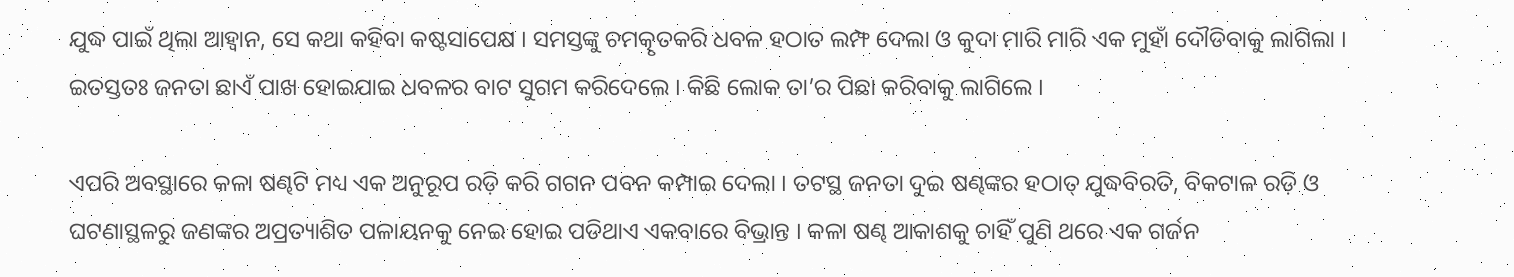ଯୁଦ୍ଧ ପାଇଁ ଥିଲା ଆହ୍ଵାନ, ସେ କଥା କହିବା କଷ୍ଟସାପେକ୍ଷ । ସମସ୍ତଙ୍କୁ ଚମତ୍କୃତକରି ଧବଳ ହଠାତ ଲମ୍ଫ ଦେଲା ଓ କୁଦା ମାରି ମାରି ଏକ ମୁହାଁ ଦୌଡିବାକୁ ଲାଗିଲା । ଇତସ୍ତତଃ ଜନତା ଛାଏଁ ପାଖ ହୋଇଯାଇ ଧବଳର ବାଟ ସୁଗମ କରିଦେଲେ । କିଛି ଲୋକ ତା’ର ପିଛା କରିବାକୁ ଲାଗିଲେ ।

ଏପରି ଅବସ୍ଥାରେ କଳା ଷଣ୍ଢଟି ମଧ୍ୟ ଏକ ଅନୁରୂପ ରଡ଼ି କରି ଗଗନ ପବନ କମ୍ପାଇ ଦେଲା । ତଟସ୍ଥ ଜନତା ଦୁଇ ଷଣ୍ଢଙ୍କର ହଠାତ୍ ଯୁଦ୍ଧବିରତି, ବିକଟାଳ ରଡ଼ି ଓ ଘଟଣାସ୍ଥଳରୁ ଜଣଙ୍କର ଅପ୍ରତ୍ୟାଶିତ ପଳାୟନକୁ ନେଇ ହୋଇ ପଡିଥାଏ ଏକବାରେ ବିଭ୍ରାନ୍ତ । କଳା ଷଣ୍ଢ ଆକାଶକୁ ଚାହିଁ ପୁଣି ଥରେ ଏକ ଗର୍ଜନ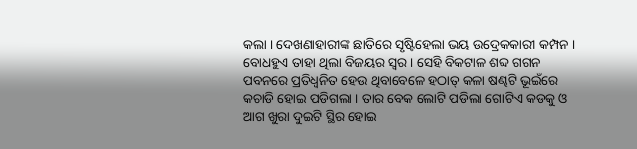କଲା । ଦେଖଣାହାରୀଙ୍କ ଛାତିରେ ସୃଷ୍ଟିହେଲା ଭୟ ଉଦ୍ରେକକାରୀ କମ୍ପନ । ବୋଧହୁଏ ତାହା ଥିଲା ବିଜୟର ସ୍ଵର । ସେହି ବିକଟାଳ ଶବ୍ଦ ଗଗନ ପବନରେ ପ୍ରତିଧ୍ଵନିତ ହେଉ ଥିବାବେଳେ ହଠାତ୍ କଳା ଷଣ୍ଢଟି ଭୂଇଁରେ କଚାଡି ହୋଇ ପଡିଗଲା । ତାର ବେକ ଲୋଟି ପଡିଲା ଗୋଟିଏ କଡକୁ ଓ ଆଗ ଖୁରା ଦୁଇଟି ସ୍ଥିର ହୋଇ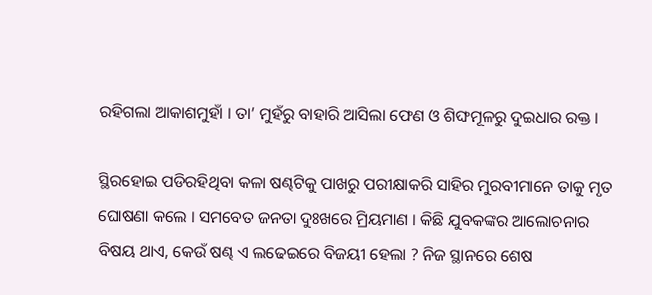ରହିଗଲା ଆକାଶମୁହାଁ । ତା’ ମୁହଁରୁ ବାହାରି ଆସିଲା ଫେଣ ଓ ଶିଙ୍ଘମୂଳରୁ ଦୁଇଧାର ରକ୍ତ ।

ସ୍ଥିରହୋଇ ପଡିରହିଥିବା କଳା ଷଣ୍ଢଟିକୁ ପାଖରୁ ପରୀକ୍ଷାକରି ସାହିର ମୁରବୀମାନେ ତାକୁ ମୃତ ଘୋଷଣା କଲେ । ସମବେତ ଜନତା ଦୁଃଖରେ ମ୍ରିୟମାଣ । କିଛି ଯୁବକଙ୍କର ଆଲୋଚନାର ବିଷୟ ଥାଏ, କେଉଁ ଷଣ୍ଢ ଏ ଲଢେଇରେ ବିଜୟୀ ହେଲା ? ନିଜ ସ୍ଥାନରେ ଶେଷ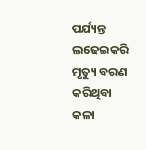ପର୍ଯ୍ୟନ୍ତ ଲଢେଇକରି ମୃତ୍ୟୁ ବରଣ କରିଥିବା କଳା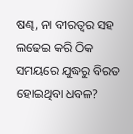ଷଣ୍ଢ, ନା ବୀରତ୍ଵର ସହ ଲଢେଇ କରି ଠିକ ସମୟରେ ଯୁଦ୍ଧରୁ ବିରତ ହୋଇଥିବା ଧବଳ?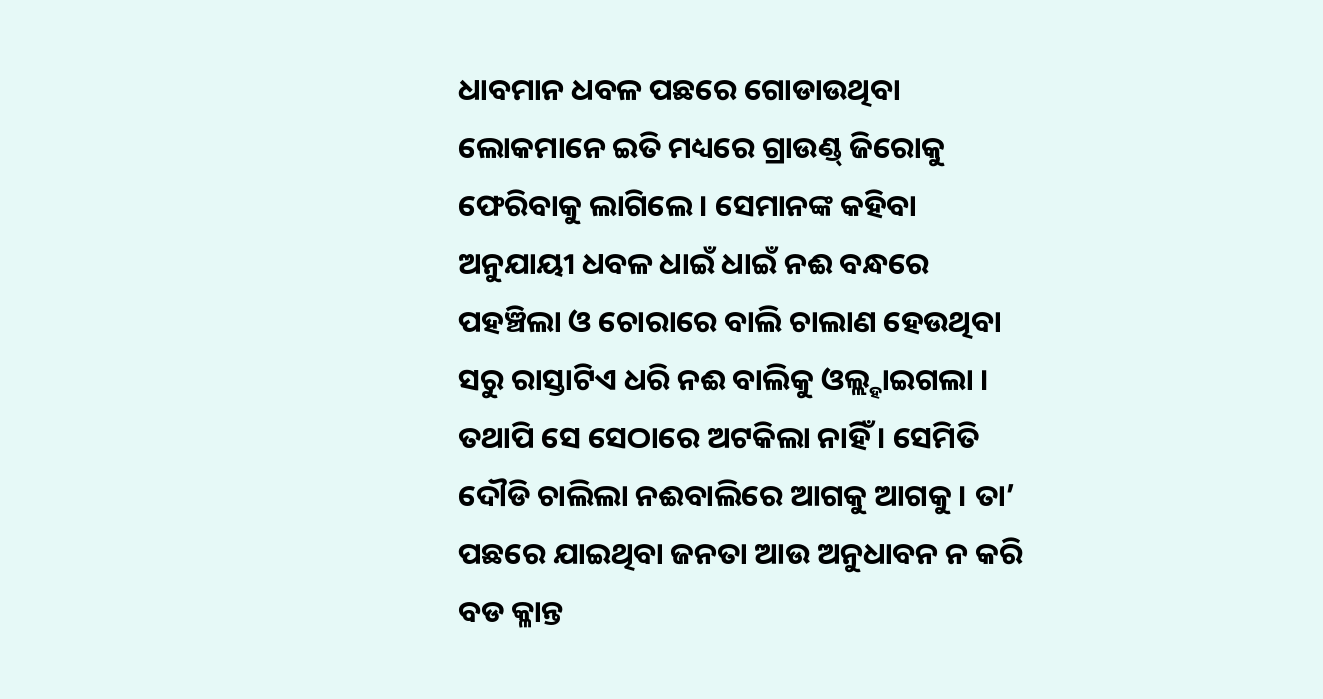ଧାବମାନ ଧବଳ ପଛରେ ଗୋଡାଉଥିବା ଲୋକମାନେ ଇତି ମଧ୍ୟରେ ଗ୍ରାଉଣ୍ଡ୍ ଜିରୋକୁ ଫେରିବାକୁ ଲାଗିଲେ । ସେମାନଙ୍କ କହିବା ଅନୁଯାୟୀ ଧବଳ ଧାଇଁ ଧାଇଁ ନଈ ବନ୍ଧରେ ପହଞ୍ଚିଲା ଓ ଚୋରାରେ ବାଲି ଚାଲାଣ ହେଉଥିବା ସରୁ ରାସ୍ତାଟିଏ ଧରି ନଈ ବାଲିକୁ ଓଲ୍ଲ୍ହାଇଗଲା । ତଥାପି ସେ ସେଠାରେ ଅଟକିଲା ନାହିଁ । ସେମିତି ଦୌଡି ଚାଲିଲା ନଈବାଲିରେ ଆଗକୁ ଆଗକୁ । ତା’ ପଛରେ ଯାଇଥିବା ଜନତା ଆଉ ଅନୁଧାବନ ନ କରି ବଡ କ୍ଳାନ୍ତ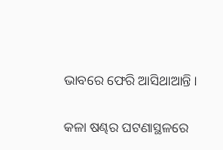ଭାବରେ ଫେରି ଆସିଥାଆନ୍ତି ।

କଳା ଷଣ୍ଢର ଘଟଣାସ୍ଥଳରେ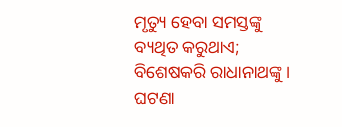ମୃତ୍ୟୁ ହେବା ସମସ୍ତଙ୍କୁ ବ୍ୟଥିତ କରୁଥାଏ; ବିଶେଷକରି ରାଧାନାଥଙ୍କୁ । ଘଟଣା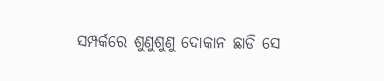ସମ୍ପର୍କରେ ଶୁଣୁଶୁଣୁ ଦୋକାନ ଛାଡି ସେ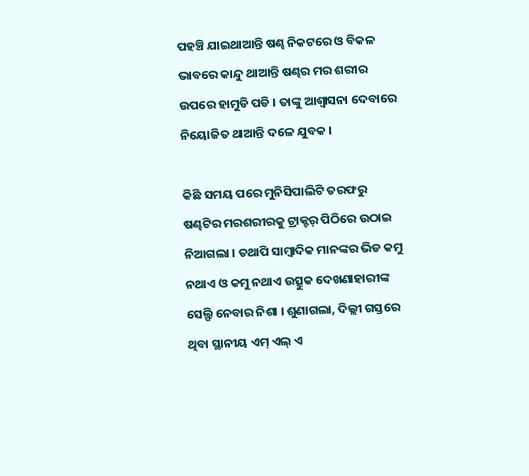ପହଞ୍ଚି ଯାଇଥାଆନ୍ତି ଷଣ୍ଢ ନିକଟରେ ଓ ବିକଳ ଭାବରେ କାନ୍ଦୁ ଥାଆନ୍ତି ଷଣ୍ଢର ମର ଶରୀର ଉପରେ ହାମୁଡି ପଡି । ତାଙ୍କୁ ଆଶ୍ଵାସନା ଦେବାରେ ନିୟୋଜିତ ଥାଆନ୍ତି ଦଳେ ଯୁବକ ।

କିଛି ସମୟ ପରେ ମୁନିସିପାଲିଟି ତରଫରୁ ଷଣ୍ଢଟିର ମରଶରୀରକୁ ଟ୍ରାକ୍ଟର୍ ପିଠିରେ ଉଠାଇ ନିଆଗଲା । ତଥାପି ସାମ୍ବାଦିକ ମାନଙ୍କର ଭିଡ କମୁ ନଥାଏ ଓ କମୁ ନଥାଏ ଉତ୍ସୁକ ଦେଖଣାହାରୀଙ୍କ ସେଲ୍ଫି ନେବାର ନିଶା । ଶୁଣାଗଲା, ଦିଲ୍ଲୀ ଗସ୍ତରେ ଥିବା ସ୍ଥାନୀୟ ଏମ୍ ଏଲ୍ ଏ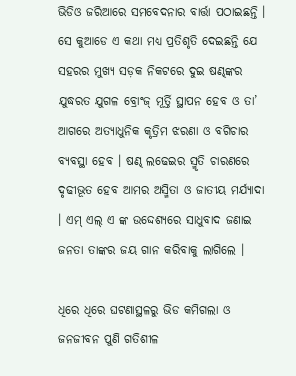ଭିଡିଓ ଜରିଆରେ ସମବେଦନାର ବାର୍ତ୍ତା ପଠାଇଛନ୍ତି । ସେ କୁଆଡେ ଏ କଥା ମଧ୍ୟ ପ୍ରତିଶୃତି ଦେଇଛନ୍ତି ଯେ ସହରର ମୁଖ୍ୟ ସଡ଼କ ନିକଟରେ ଦୁଇ ଷଣ୍ଢଙ୍କର ଯୁଦ୍ଧରତ ଯୁଗଳ ବ୍ରୋଂଜ୍ ମୂର୍ତ୍ତି ସ୍ଥାପନ ହେବ ଓ ତା’ ଆଗରେ ଅତ୍ୟାଧୁନିକ କୃତ୍ରିମ ଝରଣା ଓ ବଗିଚାର ବ୍ୟବସ୍ଥା ହେବ । ଷଣ୍ଢ ଲଢେଇର ସ୍ମୃତି ଚାରଣରେ ଦୃଢୀଭୂତ ହେବ ଆମର ଅସ୍ମିତା ଓ ଜାତୀୟ ମର୍ଯ୍ୟାଦା । ଏମ୍ ଏଲ୍ ଏ ଙ୍କ ଉଦ୍ଦେଶ୍ୟରେ ସାଧୁବାଦ ଜଣାଇ ଜନତା ତାଙ୍କର ଜୟ ଗାନ କରିବାକୁ ଲାଗିଲେ ।

ଧିରେ ଧିରେ ଘଟଣାସ୍ଥଳରୁ ଭିଡ କମିଗଲା ଓ ଜନଜୀବନ ପୁଣି ଗତିଶୀଳ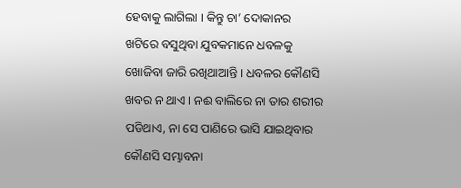ହେବାକୁ ଲାଗିଲା । କିନ୍ତୁ ଚା’ ଦୋକାନର ଖଟିରେ ବସୁଥିବା ଯୁବକମାନେ ଧବଳକୁ ଖୋଜିବା ଜାରି ରଖିଥାଆନ୍ତି । ଧବଳର କୌଣସି ଖବର ନ ଥାଏ । ନଈ ବାଲିରେ ନା ତାର ଶରୀର ପଡିଥାଏ, ନା ସେ ପାଣିରେ ଭାସି ଯାଇଥିବାର କୌଣସି ସମ୍ଭାବନା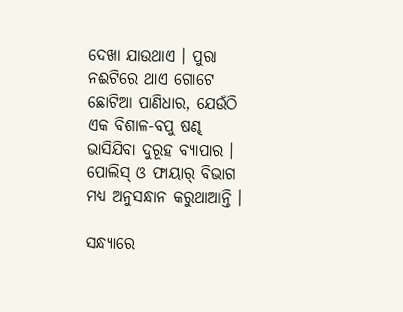ଦେଖା ଯାଉଥାଏ । ପୁରା ନଈଟିରେ ଥାଏ ଗୋଟେ ଛୋଟିଆ ପାଣିଧାର, ଯେଉଁଠି ଏକ ବିଶାଳ-ବପୁ ଷଣ୍ଢ ଭାସିଯିବା ଦୁରୂହ ବ୍ୟାପାର । ପୋଲିସ୍ ଓ ଫାୟାର୍ ବିଭାଗ ମଧ୍ୟ ଅନୁସନ୍ଧାନ କରୁଥାଆନ୍ତି ।

ସନ୍ଧ୍ୟାରେ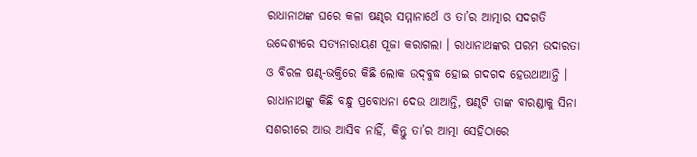ରାଧାନାଥଙ୍କ ଘରେ କଳା ଷଣ୍ଢର ସମ୍ମାନାର୍ଥେ ଓ ତା’ର ଆତ୍ମାର ସଦଗତି ଉଦ୍ଦେଶ୍ୟରେ ସତ୍ୟନାରାୟଣ ପୂଜା କରାଗଲା । ରାଧାନାଥଙ୍କର ପରମ ଉଦାରତା ଓ ବିରଳ ଷଣ୍ଢ-ଭକ୍ତିରେ କିଛି ଲୋକ ଉଦ୍‌ବୁଦ୍ଧ ହୋଇ ଗଦଗଦ ହେଉଥାଆନ୍ତି । ରାଧାନାଥଙ୍କୁ କିଛି ବନ୍ଧୁ ପ୍ରବୋଧନା ଦେଉ ଥାଆନ୍ତି, ଷଣ୍ଢଟି ତାଙ୍କ ବାରଣ୍ଡାକୁ ସିନା ସଶରୀରେ ଆଉ ଆସିବ ନାହିଁ, କିନ୍ତୁ ତା’ର ଆତ୍ମା ସେହିଠାରେ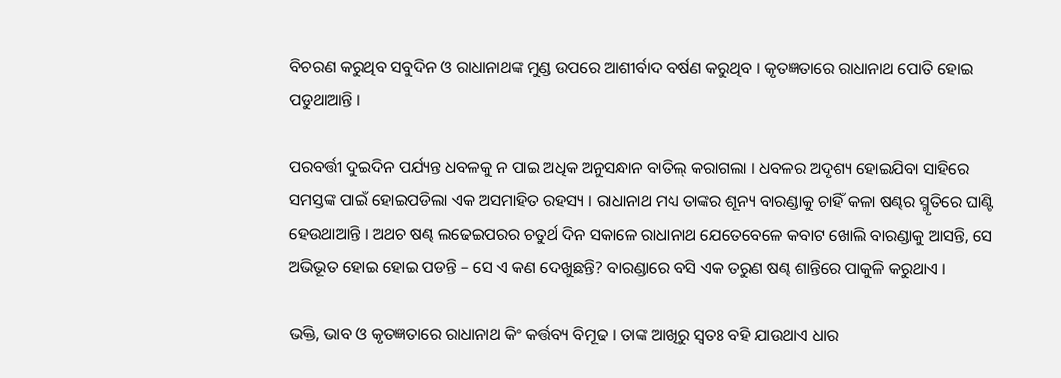ବିଚରଣ କରୁଥିବ ସବୁଦିନ ଓ ରାଧାନାଥଙ୍କ ମୁଣ୍ଡ ଉପରେ ଆଶୀର୍ବାଦ ବର୍ଷଣ କରୁଥିବ । କୃତଜ୍ଞତାରେ ରାଧାନାଥ ପୋତି ହୋଇ ପଡୁଥାଆନ୍ତି ।

ପରବର୍ତ୍ତୀ ଦୁଇଦିନ ପର୍ଯ୍ୟନ୍ତ ଧବଳକୁ ନ ପାଇ ଅଧିକ ଅନୁସନ୍ଧାନ ବାତିଲ୍ କରାଗଲା । ଧବଳର ଅଦୃଶ୍ୟ ହୋଇଯିବା ସାହିରେ ସମସ୍ତଙ୍କ ପାଇଁ ହୋଇପଡିଲା ଏକ ଅସମାହିତ ରହସ୍ୟ । ରାଧାନାଥ ମଧ୍ୟ ତାଙ୍କର ଶୂନ୍ୟ ବାରଣ୍ଡାକୁ ଚାହିଁ କଳା ଷଣ୍ଢର ସ୍ମୃତିରେ ଘାଣ୍ଟି ହେଉଥାଆନ୍ତି । ଅଥଚ ଷଣ୍ଢ ଲଢେଇପରର ଚତୁର୍ଥ ଦିନ ସକାଳେ ରାଧାନାଥ ଯେତେବେଳେ କବାଟ ଖୋଲି ବାରଣ୍ଡାକୁ ଆସନ୍ତି, ସେ ଅଭିଭୂତ ହୋଇ ହୋଇ ପଡନ୍ତି – ସେ ଏ କଣ ଦେଖୁଛନ୍ତି? ବାରଣ୍ଡାରେ ବସି ଏକ ତରୁଣ ଷଣ୍ଢ ଶାନ୍ତିରେ ପାକୁଳି କରୁଥାଏ ।

ଭକ୍ତି, ଭାବ ଓ କୃତଜ୍ଞତାରେ ରାଧାନାଥ କିଂ କର୍ତ୍ତବ୍ୟ ବିମୂଢ । ତାଙ୍କ ଆଖିରୁ ସ୍ଵତଃ ବହି ଯାଉଥାଏ ଧାର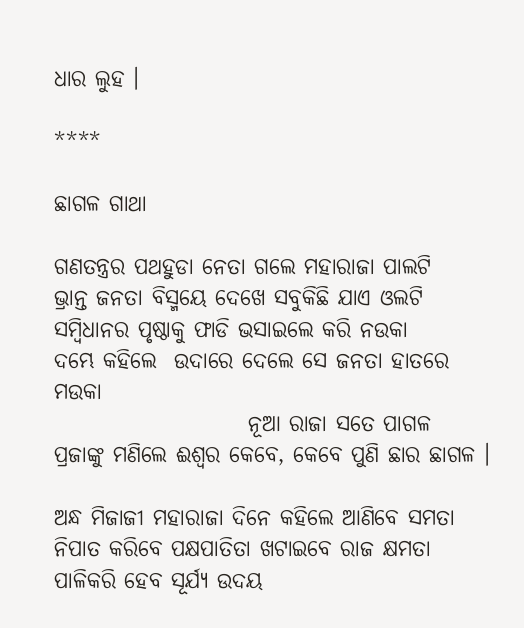ଧାର ଲୁହ ।

****

ଛାଗଳ ଗାଥା

ଗଣତନ୍ତ୍ରର ପଥହୁଡା ନେତା ଗଲେ ମହାରାଜା ପାଲଟି
ଭ୍ରାନ୍ତ ଜନତା ବିସ୍ମୟେ ଦେଖେ ସବୁକିଛି ଯାଏ ଓଲଟି
ସମ୍ବିଧାନର ପୃଷ୍ଠାକୁ ଫାଡି ଭସାଇଲେ କରି ନଉକା
ଦମ୍ଭେ କହିଲେ  ଉଦାରେ ଦେଲେ ସେ ଜନତା ହାତରେ ମଉକା
                      ନୂଆ ରାଜା ସତେ ପାଗଳ
ପ୍ରଜାଙ୍କୁ ମଣିଲେ ଈଶ୍ବର କେବେ, କେବେ ପୁଣି ଛାର ଛାଗଳ ।

ଅନ୍ଧ ମିଜାଜୀ ମହାରାଜା ଦିନେ କହିଲେ ଆଣିବେ ସମତା
ନିପାତ କରିବେ ପକ୍ଷପାତିତା ଖଟାଇବେ ରାଜ କ୍ଷମତା
ପାଳିକରି ହେବ ସୂର୍ଯ୍ୟ ଉଦୟ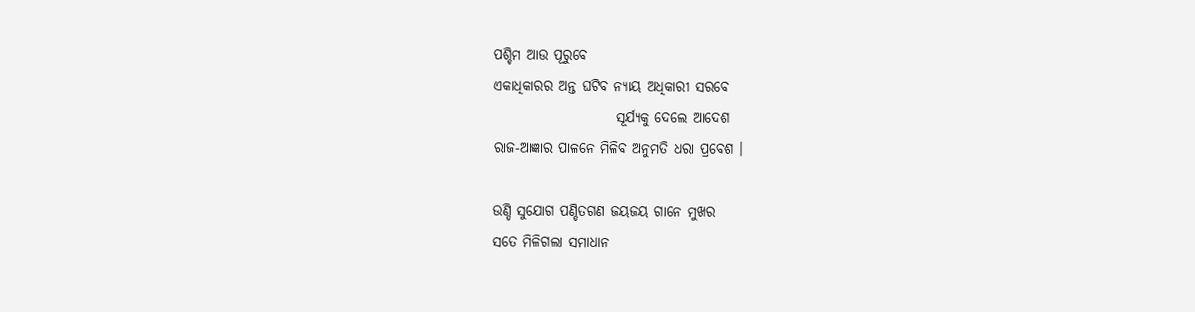ପଶ୍ଚିମ ଆଉ ପୂରୁବେ
ଏକାଧିକାରର ଅନ୍ତ ଘଟିବ ନ୍ୟାୟ ଅଧିକାରୀ ସରବେ
                      ସୂର୍ଯ୍ୟକୁ ଦେଲେ ଆଦେଶ
ରାଜ-ଆଜ୍ଞାର ପାଳନେ ମିଳିବ ଅନୁମତି ଧରା ପ୍ରବେଶ ।

ଉଣ୍ଡି ସୁଯୋଗ ପଣ୍ଡିତଗଣ ଜୟଜୟ ଗାନେ ମୁଖର
ସତେ ମିଳିଗଲା ସମାଧାନ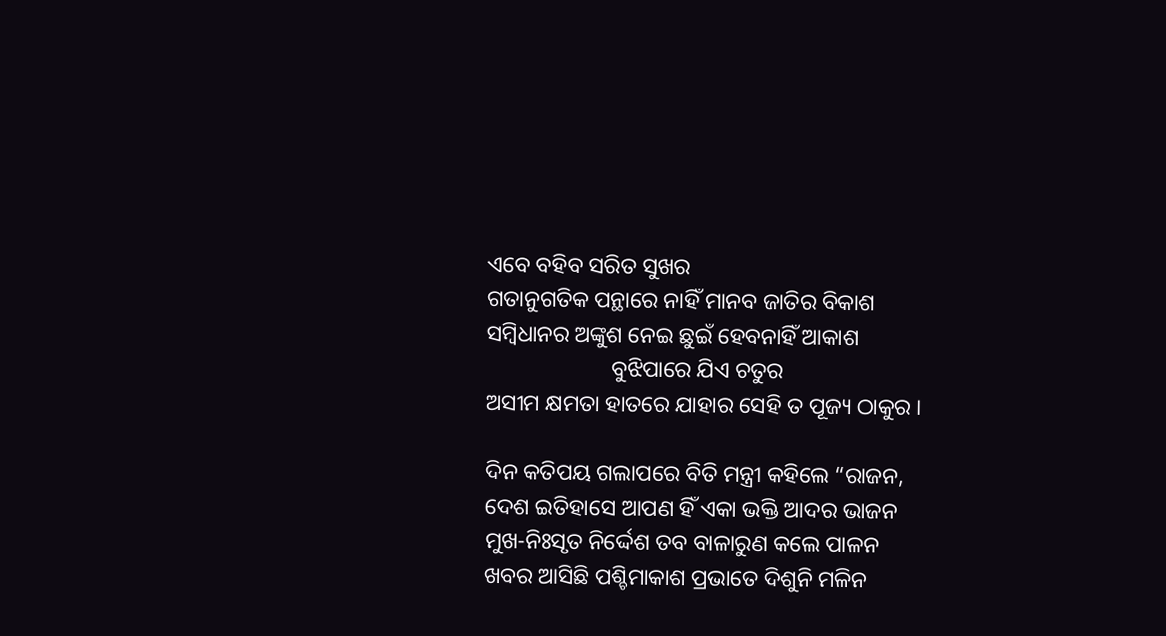ଏବେ ବହିବ ସରିତ ସୁଖର
ଗତାନୁଗତିକ ପନ୍ଥାରେ ନାହିଁ ମାନବ ଜାତିର ବିକାଶ
ସମ୍ବିଧାନର ଅଙ୍କୁଶ ନେଇ ଛୁଇଁ ହେବନାହିଁ ଆକାଶ
                      ବୁଝିପାରେ ଯିଏ ଚତୁର
ଅସୀମ କ୍ଷମତା ହାତରେ ଯାହାର ସେହି ତ ପୂଜ୍ୟ ଠାକୁର ।

ଦିନ କତିପୟ ଗଲାପରେ ବିତି ମନ୍ତ୍ରୀ କହିଲେ “ରାଜନ,
ଦେଶ ଇତିହାସେ ଆପଣ ହିଁ ଏକା ଭକ୍ତି ଆଦର ଭାଜନ
ମୁଖ-ନିଃସୃତ ନିର୍ଦ୍ଦେଶ ତବ ବାଳାରୁଣ କଲେ ପାଳନ
ଖବର ଆସିଛି ପଶ୍ଚିମାକାଶ ପ୍ରଭାତେ ଦିଶୁନି ମଳିନ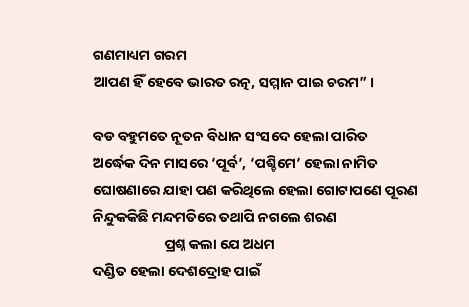ଗଣମାଧ୍ୟମ ଗରମ
ଆପଣ ହିଁ ହେବେ ଭାରତ ରତ୍ନ, ସମ୍ମାନ ପାଇ ଚରମ” ।

ବଡ ବହୁମତେ ନୂତନ ବିଧାନ ସଂସଦେ ହେଲା ପାରିତ
ଅର୍ଦ୍ଧେକ ଦିନ ମାସରେ ‘ପୂର୍ବ’, ‘ପଶ୍ଚିମେ’ ହେଲା ନାମିତ
ଘୋଷଣାରେ ଯାହା ପଣ କରିଥିଲେ ହେଲା ଗୋଟାପଣେ ପୂରଣ
ନିନ୍ଦୁକକିଛି ମନ୍ଦମତିରେ ତଥାପି ନଗଲେ ଶରଣ
                      ପ୍ରଶ୍ନ କଲା ଯେ ଅଧମ
ଦଣ୍ଡିତ ହେଲା ଦେଶଦ୍ରୋହ ପାଇଁ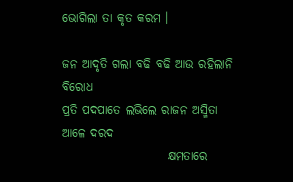ଭୋଗିଲା ତା କୃତ କରମ ।

ଜନ ଆଦୃତି ଗଲା ବଢି ବଢି ଆଉ ରହିଲାନି ବିରୋଧ
ପ୍ରତି ପଦପାତେ ଲଭିଲେ ରାଜନ ଅସ୍ମିତା ଆଳେ ଦରଦ
                      କ୍ଷମତାରେ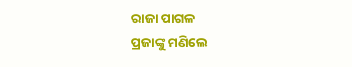ରାଜା ପାଗଳ
ପ୍ରଜାଙ୍କୁ ମଣିଲେ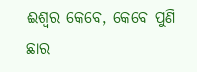ଈଶ୍ବର କେବେ, କେବେ ପୁଣି ଛାର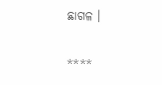ଛାଗଳ ।

****